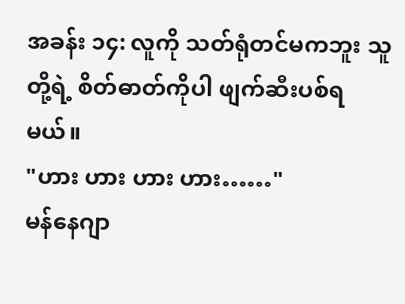အခန်း ၁၄: လူကို သတ်ရုံတင်မကဘူး သူတို့ရဲ့ စိတ်ဓာတ်ကိုပါ ဖျက်ဆီးပစ်ရမယ်။
"ဟား ဟား ဟား ဟား……"
မန်နေဂျာ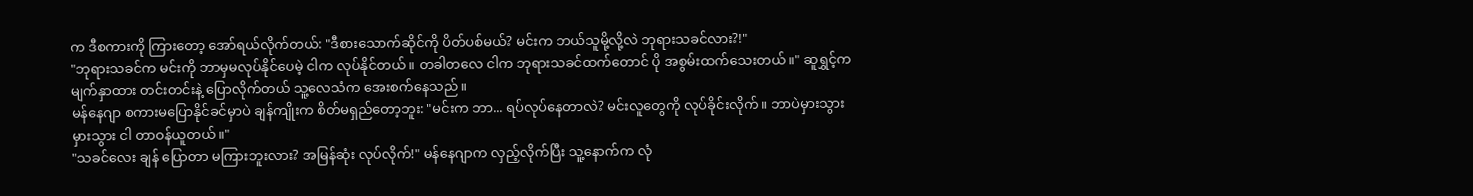က ဒီစကားကို ကြားတော့ အော်ရယ်လိုက်တယ်: "ဒီစားသောက်ဆိုင်ကို ပိတ်ပစ်မယ်? မင်းက ဘယ်သူမို့လို့လဲ ဘုရားသခင်လား?!"
"ဘုရားသခင်က မင်းကို ဘာမှမလုပ်နိုင်ပေမဲ့ ငါက လုပ်နိုင်တယ်။ တခါတလေ ငါက ဘုရားသခင်ထက်တောင် ပို အစွမ်းထက်သေးတယ်။" ဆူရွှင့်က မျက်နှာထား တင်းတင်းနဲ့ ပြောလိုက်တယ် သူ့လေသံက အေးစက်နေသည်။
မန်နေဂျာ စကားမပြောနိုင်ခင်မှာပဲ ချန်ကျိုးက စိတ်မရှည်တော့ဘူး: "မင်းက ဘာ... ရပ်လုပ်နေတာလဲ? မင်းလူတွေကို လုပ်ခိုင်းလိုက်။ ဘာပဲမှားသွားမှားသွား ငါ တာဝန်ယူတယ်။"
"သခင်လေး ချန် ပြောတာ မကြားဘူးလား? အမြန်ဆုံး လုပ်လိုက်!" မန်နေဂျာက လှည့်လိုက်ပြီး သူ့နောက်က လုံ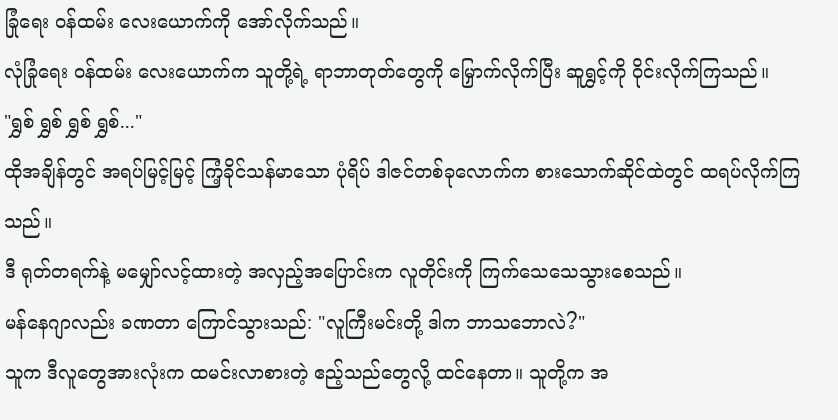ခြုံရေး ဝန်ထမ်း လေးယောက်ကို အော်လိုက်သည်။
လုံခြုံရေး ဝန်ထမ်း လေးယောက်က သူတို့ရဲ့ ရာဘာတုတ်တွေကို မြှောက်လိုက်ပြီး ဆူရွှင့်ကို ဝိုင်းလိုက်ကြသည်။
"ရွှစ် ရွှစ် ရွှစ် ရွှစ်..."
ထိုအချိန်တွင် အရပ်မြင့်မြင့် ကြံ့ခိုင်သန်မာသော ပုံရိပ် ဒါဇင်တစ်ခုလောက်က စားသောက်ဆိုင်ထဲတွင် ထရပ်လိုက်ကြသည်။
ဒီ ရုတ်တရက်နဲ့ မမျှော်လင့်ထားတဲ့ အလှည့်အပြောင်းက လူတိုင်းကို ကြက်သေသေသွားစေသည်။
မန်နေဂျာလည်း ခဏတာ ကြောင်သွားသည်: "လူကြီးမင်းတို့ ဒါက ဘာသဘောလဲ?"
သူက ဒီလူတွေအားလုံးက ထမင်းလာစားတဲ့ ဧည့်သည်တွေလို့ ထင်နေတာ။ သူတို့က အ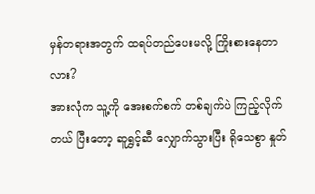မှန်တရားအတွက် ထရပ်တည်ပေးမလို့ ကြိုးစားနေတာလား?
အားလုံက သူ့ကို အေးစက်စက် တစ်ချက်ပဲ ကြည့်လိုက်တယ် ပြီးတော့ ဆူရွှင့်ဆီ လျှောက်သွားပြီး ရိုသေစွာ နှုတ်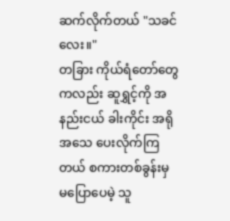ဆက်လိုက်တယ် "သခင်လေး။"
တခြား ကိုယ်ရံတော်တွေကလည်း ဆူရွှင့်ကို အနည်းငယ် ခါးကိုင်း အရိုအသေ ပေးလိုက်ကြတယ် စကားတစ်ခွန်းမှ မပြောပေမဲ့ သူ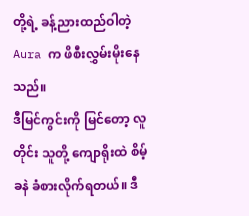တို့ရဲ့ ခန့်ညားထည်ဝါတဲ့ Aura က ဖိစီးလွှမ်းမိုးနေသည်။
ဒီမြင်ကွင်းကို မြင်တော့ လူတိုင်း သူတို့ ကျောရိုးထဲ စိမ့်ခနဲ ခံစားလိုက်ရတယ်။ ဒီ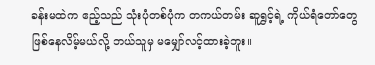ခန်းမထဲက ဧည့်သည် သုံးပုံတစ်ပုံက တကယ်တမ်း ဆူရွှင့်ရဲ့ ကိုယ်ရံတော်တွေ ဖြစ်နေလိမ့်မယ်လို့ ဘယ်သူမှ မမျှော်လင့်ထားခဲ့ဘူး။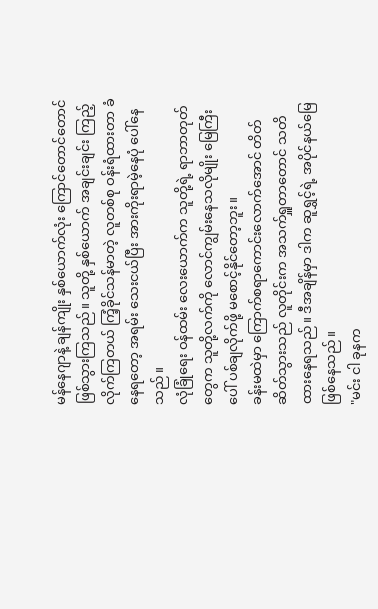မန်နေဂျာနဲ့ ချန်ကျိုး နှစ်ယောက်လုံး ကြောင်တောင်တောင် ဖြစ်သွားကြသည်။ သူတို့ နှစ်ယောက် အချင်းချင်း ကြည့်လိုက်ကြတယ် ကြံ့ခိုင်သန်မာတဲ့ လူတစ်စု ဝန်းရံထားတာ ခံနေရတော့ အရမ်း သေးငယ်ပြီး အားကိုးရာမဲ့နေပုံ ပေါ်နေသည်။
လုံခြုံရေး ဝန်ထမ်း လေးယောက်က သူတို့ရဲ့ ရာဘာတုတ်တွေက သူတို့လက်ကို လောင်ကျွမ်းနေသလိုမျိုး မြေကြီးပေါ် ပစ်ချလိုက်ဖို့ မစောင့်နိုင်တော့ဘူး။
ခန်းမထဲမှာ ကြောက်စရာကောင်းလောက်အောင် တိတ်ဆိတ်သွားသည် လူတိုင်းက အသက်ရှူတာတောင် သတိထားနေရသည်။ ဒီအချိန်မှာ ဒါက ဆူရွှင့်ရဲ့ အပိုင်နယ်မြေ ဖြစ်နေသည်။
"မင်း ငါ ခုနက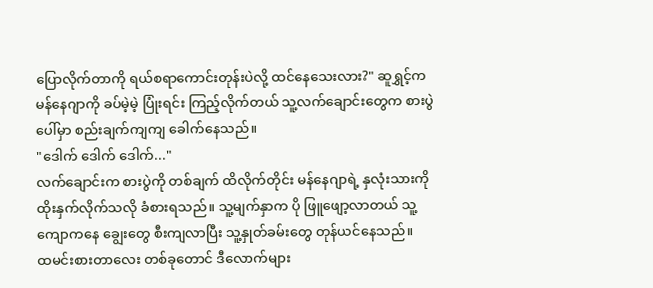ပြောလိုက်တာကို ရယ်စရာကောင်းတုန်းပဲလို့ ထင်နေသေးလား?" ဆူရွှင့်က မန်နေဂျာကို ခပ်မဲ့မဲ့ ပြုံးရင်း ကြည့်လိုက်တယ် သူ့လက်ချောင်းတွေက စားပွဲပေါ်မှာ စည်းချက်ကျကျ ခေါက်နေသည်။
"ဒေါက် ဒေါက် ဒေါက်..."
လက်ချောင်းက စားပွဲကို တစ်ချက် ထိလိုက်တိုင်း မန်နေဂျာရဲ့ နှလုံးသားကို ထိုးနှက်လိုက်သလို ခံစားရသည်။ သူ့မျက်နှာက ပို ဖြူဖျော့လာတယ် သူ့ကျောကနေ ချွေးတွေ စီးကျလာပြီး သူ့နှုတ်ခမ်းတွေ တုန်ယင်နေသည်။
ထမင်းစားတာလေး တစ်ခုတောင် ဒီလောက်များ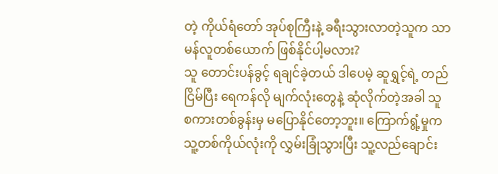တဲ့ ကိုယ်ရံတော် အုပ်စုကြီးနဲ့ ခရီးသွားလာတဲ့သူက သာမန်လူတစ်ယောက် ဖြစ်နိုင်ပါ့မလား?
သူ တောင်းပန်ခွင့် ရချင်ခဲ့တယ် ဒါပေမဲ့ ဆူရွှင့်ရဲ့ တည်ငြိမ်ပြီး ရေကန်လို မျက်လုံးတွေနဲ့ ဆုံလိုက်တဲ့အခါ သူ စကားတစ်ခွန်းမှ မပြောနိုင်တော့ဘူး။ ကြောက်ရွံ့မှုက သူ့တစ်ကိုယ်လုံးကို လွှမ်းခြုံသွားပြီး သူ့လည်ချောင်း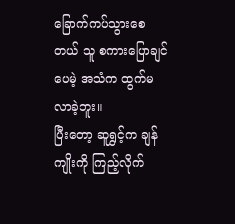ခြောက်ကပ်သွားစေတယ် သူ စကားပြောချင်ပေမဲ့ အသံက ထွက်မလာခဲ့ဘူး။
ပြီးတော့ ဆူရွှင့်က ချန်ကျိုးကို ကြည့်လိုက်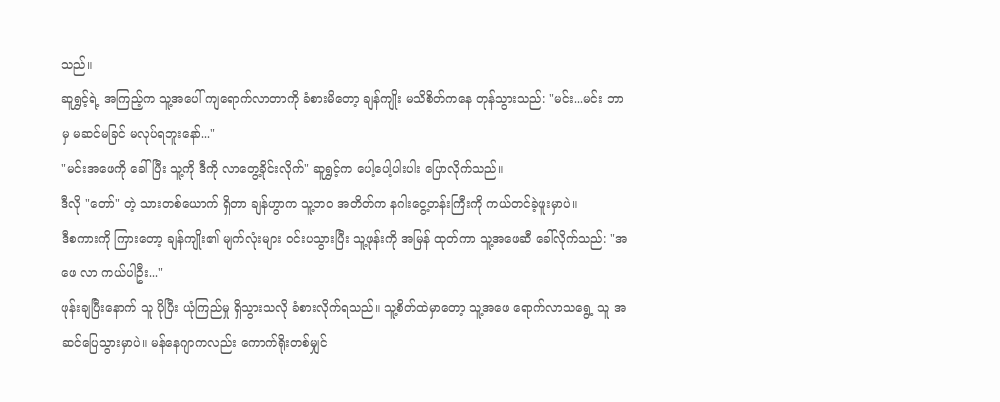သည်။
ဆူရွှင့်ရဲ့ အကြည့်က သူ့အပေါ် ကျရောက်လာတာကို ခံစားမိတော့ ချန်ကျိုး မသိစိတ်ကနေ တုန်သွားသည်: "မင်း...မင်း ဘာမှ မဆင်မခြင် မလုပ်ရဘူးနော်..."
"မင်းအဖေကို ခေါ်ပြီး သူ့ကို ဒီကို လာတွေ့ခိုင်းလိုက်" ဆူရွှင့်က ပေါ့ပေါ့ပါးပါး ပြောလိုက်သည်။
ဒီလို "တော်" တဲ့ သားတစ်ယောက် ရှိတာ ချန်ဟွာက သူ့ဘဝ အတိတ်က နဂါးငွေ့တန်းကြီးကို ကယ်တင်ခဲ့ဖူးမှာပဲ။
ဒီစကားကို ကြားတော့ ချန်ကျိုး၏ မျက်လုံးများ ဝင်းပသွားပြီး သူ့ဖုန်းကို အမြန် ထုတ်ကာ သူ့အဖေဆီ ခေါ်လိုက်သည်: "အဖေ လာ ကယ်ပါဦး..."
ဖုန်းချပြီးနောက် သူ ပိုပြီး ယုံကြည်မှု ရှိသွားသလို ခံစားလိုက်ရသည်။ သူ့စိတ်ထဲမှာတော့ သူ့အဖေ ရောက်လာသရွေ့ သူ အဆင်ပြေသွားမှာပဲ။ မန်နေဂျာကလည်း ကောက်ရိုးတစ်မျှင်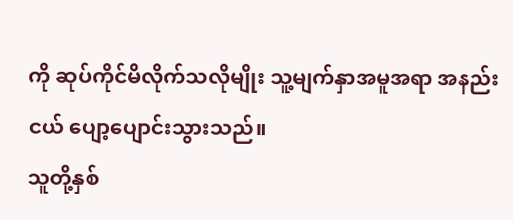ကို ဆုပ်ကိုင်မိလိုက်သလိုမျိုး သူ့မျက်နှာအမူအရာ အနည်းငယ် ပျော့ပျောင်းသွားသည်။
သူတို့နှစ်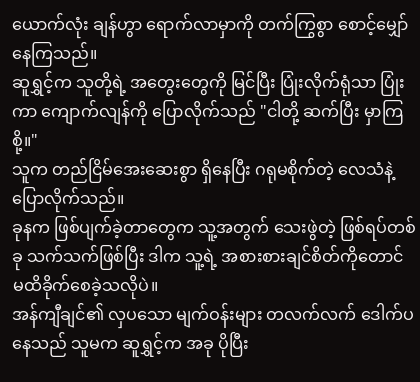ယောက်လုံး ချန်ဟွာ ရောက်လာမှာကို တက်ကြွစွာ စောင့်မျှော်နေကြသည်။
ဆူရွှင့်က သူတို့ရဲ့ အတွေးတွေကို မြင်ပြီး ပြုံးလိုက်ရုံသာ ပြုံးကာ ကျောက်လျန်ကို ပြောလိုက်သည် "ငါတို့ ဆက်ပြီး မှာကြစို့။"
သူက တည်ငြိမ်အေးဆေးစွာ ရှိနေပြီး ဂရုမစိုက်တဲ့ လေသံနဲ့ ပြောလိုက်သည်။
ခုနက ဖြစ်ပျက်ခဲ့တာတွေက သူ့အတွက် သေးဖွဲတဲ့ ဖြစ်ရပ်တစ်ခု သက်သက်ဖြစ်ပြီး ဒါက သူ့ရဲ့ အစားစားချင်စိတ်ကိုတောင် မထိခိုက်စေခဲ့သလိုပဲ။
အန်ကျီချင်၏ လှပသော မျက်ဝန်းများ တလက်လက် ဒေါက်ပနေသည် သူမက ဆူရွှင့်က အခု ပိုပြီး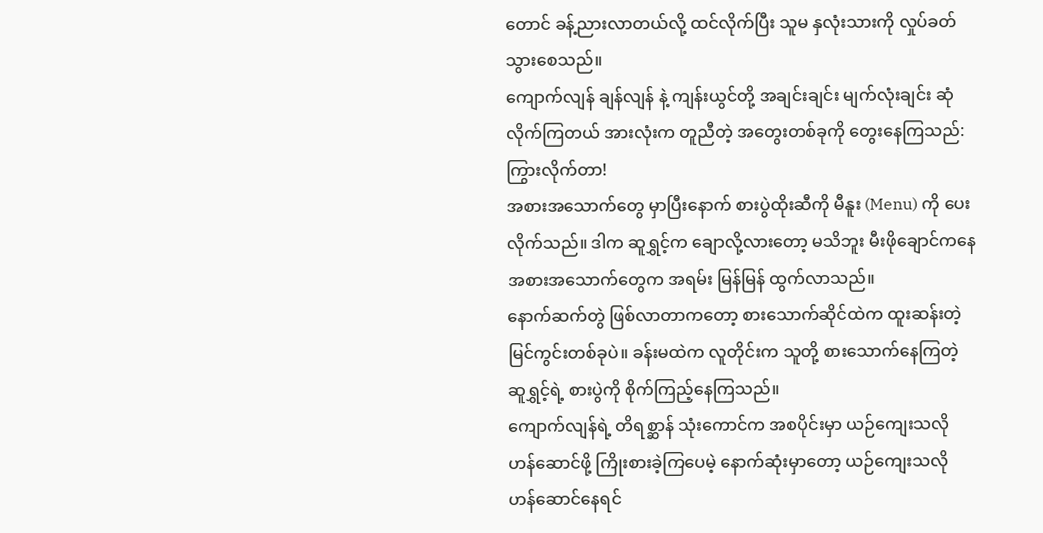တောင် ခန့်ညားလာတယ်လို့ ထင်လိုက်ပြီး သူမ နှလုံးသားကို လှုပ်ခတ်သွားစေသည်။
ကျောက်လျန် ချန်လျန် နဲ့ ကျန်းယွင်တို့ အချင်းချင်း မျက်လုံးချင်း ဆုံလိုက်ကြတယ် အားလုံးက တူညီတဲ့ အတွေးတစ်ခုကို တွေးနေကြသည်: ကြွားလိုက်တာ!
အစားအသောက်တွေ မှာပြီးနောက် စားပွဲထိုးဆီကို မီနူး (Menu) ကို ပေးလိုက်သည်။ ဒါက ဆူရွှင့်က ချောလို့လားတော့ မသိဘူး မီးဖိုချောင်ကနေ အစားအသောက်တွေက အရမ်း မြန်မြန် ထွက်လာသည်။
နောက်ဆက်တွဲ ဖြစ်လာတာကတော့ စားသောက်ဆိုင်ထဲက ထူးဆန်းတဲ့ မြင်ကွင်းတစ်ခုပဲ။ ခန်းမထဲက လူတိုင်းက သူတို့ စားသောက်နေကြတဲ့ ဆူရွှင့်ရဲ့ စားပွဲကို စိုက်ကြည့်နေကြသည်။
ကျောက်လျန်ရဲ့ တိရစ္ဆာန် သုံးကောင်က အစပိုင်းမှာ ယဉ်ကျေးသလို ဟန်ဆောင်ဖို့ ကြိုးစားခဲ့ကြပေမဲ့ နောက်ဆုံးမှာတော့ ယဉ်ကျေးသလို ဟန်ဆောင်နေရင်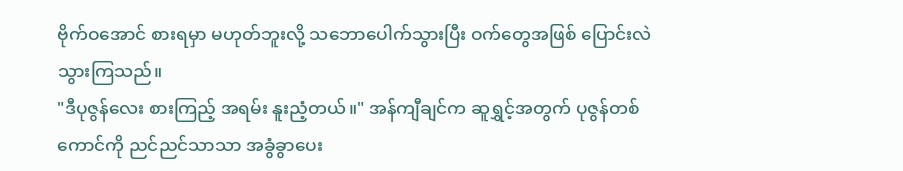ဗိုက်ဝအောင် စားရမှာ မဟုတ်ဘူးလို့ သဘောပေါက်သွားပြီး ဝက်တွေအဖြစ် ပြောင်းလဲသွားကြသည်။
"ဒီပုဇွန်လေး စားကြည့် အရမ်း နူးညံ့တယ်။" အန်ကျီချင်က ဆူရွှင့်အတွက် ပုဇွန်တစ်ကောင်ကို ညင်ညင်သာသာ အခွံခွာပေး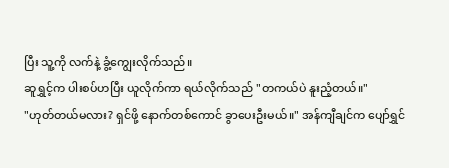ပြီး သူ့ကို လက်နဲ့ ခွံ့ကျွေးလိုက်သည်။
ဆူရွှင့်က ပါးစပ်ဟပြီး ယူလိုက်ကာ ရယ်လိုက်သည် "တကယ်ပဲ နူးညံ့တယ်။"
"ဟုတ်တယ်မလား? ရှင်ဖို့ နောက်တစ်ကောင် ခွာပေးဦးမယ်။" အန်ကျီချင်က ပျော်ရွှင်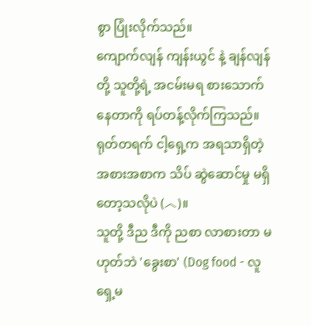စွာ ပြုံးလိုက်သည်။
ကျောက်လျန် ကျန်းယွင် နဲ့ ချန်လျန်တို့ သူတို့ရဲ့ အငမ်းမရ စားသောက်နေတာကို ရပ်တန့်လိုက်ကြသည်။
ရုတ်တရက် ငါ့ရှေ့က အရသာရှိတဲ့ အစားအစာက သိပ် ဆွဲဆောင်မှု မရှိတော့သလိုပဲ (︿)။
သူတို့ ဒီည ဒီကို ညစာ လာစားတာ မဟုတ်ဘဲ 'ခွေးစာ' (Dog food - လူရှေ့မ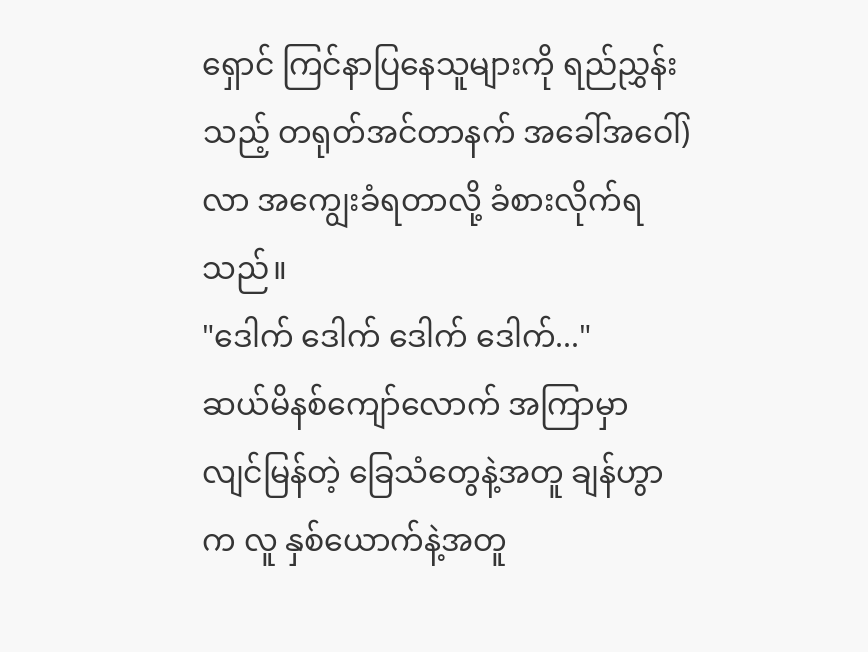ရှောင် ကြင်နာပြနေသူများကို ရည်ညွှန်းသည့် တရုတ်အင်တာနက် အခေါ်အဝေါ်) လာ အကျွေးခံရတာလို့ ခံစားလိုက်ရသည်။
"ဒေါက် ဒေါက် ဒေါက် ဒေါက်..."
ဆယ်မိနစ်ကျော်လောက် အကြာမှာ လျင်မြန်တဲ့ ခြေသံတွေနဲ့အတူ ချန်ဟွာက လူ နှစ်ယောက်နဲ့အတူ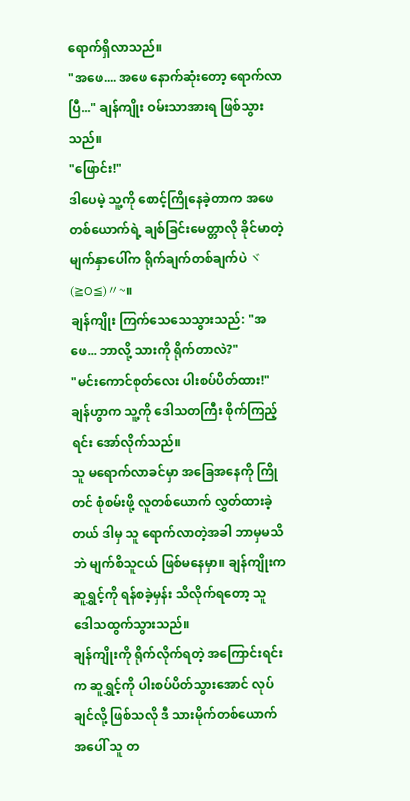ရောက်ရှိလာသည်။
"အဖေ.... အဖေ နောက်ဆုံးတော့ ရောက်လာပြီ..." ချန်ကျိုး ဝမ်းသာအားရ ဖြစ်သွားသည်။
"ဖြောင်း!"
ဒါပေမဲ့ သူ့ကို စောင့်ကြိုနေခဲ့တာက အဖေတစ်ယောက်ရဲ့ ချစ်ခြင်းမေတ္တာလို ခိုင်မာတဲ့ မျက်နှာပေါ်က ရိုက်ချက်တစ်ချက်ပဲ ヾ(≧O≦)〃~။
ချန်ကျိုး ကြက်သေသေသွားသည်: "အဖေ... ဘာလို့ သားကို ရိုက်တာလဲ?"
"မင်းကောင်စုတ်လေး ပါးစပ်ပိတ်ထား!" ချန်ဟွာက သူ့ကို ဒေါသတကြီး စိုက်ကြည့်ရင်း အော်လိုက်သည်။
သူ မရောက်လာခင်မှာ အခြေအနေကို ကြိုတင် စုံစမ်းဖို့ လူတစ်ယောက် လွှတ်ထားခဲ့တယ် ဒါမှ သူ ရောက်လာတဲ့အခါ ဘာမှမသိဘဲ မျက်စိသူငယ် ဖြစ်မနေမှာ။ ချန်ကျိုးက ဆူရွှင့်ကို ရန်စခဲ့မှန်း သိလိုက်ရတော့ သူ ဒေါသထွက်သွားသည်။
ချန်ကျိုးကို ရိုက်လိုက်ရတဲ့ အကြောင်းရင်းက ဆူရွှင့်ကို ပါးစပ်ပိတ်သွားအောင် လုပ်ချင်လို့ ဖြစ်သလို ဒီ သားမိုက်တစ်ယောက်အပေါ် သူ တ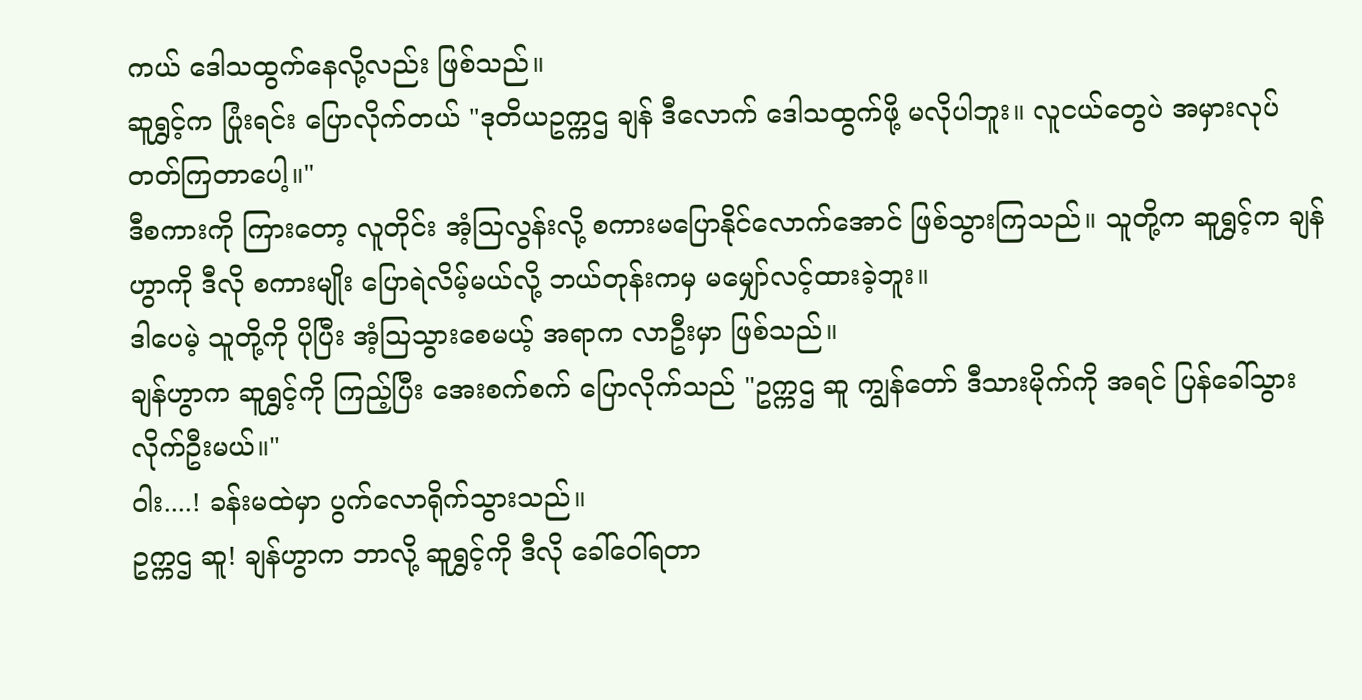ကယ် ဒေါသထွက်နေလို့လည်း ဖြစ်သည်။
ဆူရွှင့်က ပြုံးရင်း ပြောလိုက်တယ် "ဒုတိယဥက္ကဌ ချန် ဒီလောက် ဒေါသထွက်ဖို့ မလိုပါဘူး။ လူငယ်တွေပဲ အမှားလုပ်တတ်ကြတာပေါ့။"
ဒီစကားကို ကြားတော့ လူတိုင်း အံ့ဩလွန်းလို့ စကားမပြောနိုင်လောက်အောင် ဖြစ်သွားကြသည်။ သူတို့က ဆူရွှင့်က ချန်ဟွာကို ဒီလို စကားမျိုး ပြောရဲလိမ့်မယ်လို့ ဘယ်တုန်းကမှ မမျှော်လင့်ထားခဲ့ဘူး။
ဒါပေမဲ့ သူတို့ကို ပိုပြီး အံ့ဩသွားစေမယ့် အရာက လာဦးမှာ ဖြစ်သည်။
ချန်ဟွာက ဆူရွှင့်ကို ကြည့်ပြီး အေးစက်စက် ပြောလိုက်သည် "ဥက္ကဌ ဆူ ကျွန်တော် ဒီသားမိုက်ကို အရင် ပြန်ခေါ်သွားလိုက်ဦးမယ်။"
ဝါး....! ခန်းမထဲမှာ ပွက်လောရိုက်သွားသည်။
ဥက္ကဌ ဆူ! ချန်ဟွာက ဘာလို့ ဆူရွှင့်ကို ဒီလို ခေါ်ဝေါ်ရတာ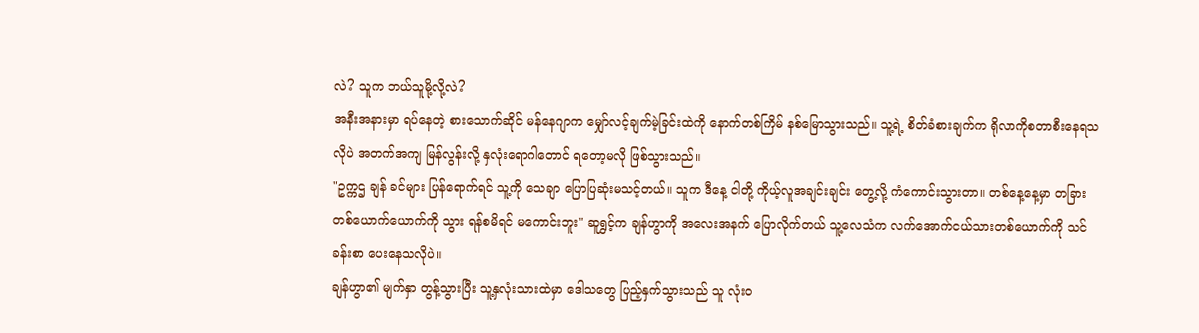လဲ? သူက ဘယ်သူမို့လို့လဲ?
အနီးအနားမှာ ရပ်နေတဲ့ စားသောက်ဆိုင် မန်နေဂျာက မျှော်လင့်ချက်မဲ့ခြင်းထဲကို နောက်တစ်ကြိမ် နစ်မြောသွားသည်။ သူ့ရဲ့ စိတ်ခံစားချက်က ရိုလာကိုစတာစီးနေရသလိုပဲ အတက်အကျ မြန်လွန်းလို့ နှလုံးရောဂါတောင် ရတော့မလို ဖြစ်သွားသည်။
"ဥက္ကဌ ချန် ခင်များ ပြန်ရောက်ရင် သူ့ကို သေချာ ပြောပြဆုံးမသင့်တယ်။ သူက ဒီနေ့ ငါတို့ ကိုယ့်လူအချင်းချင်း တွေ့လို့ ကံကောင်းသွားတာ။ တစ်နေ့နေ့မှာ တခြားတစ်ယောက်ယောက်ကို သွား ရန်စမိရင် မကောင်းဘူး" ဆူရွှင့်က ချန်ဟွာကို အလေးအနက် ပြောလိုက်တယ် သူ့လေသံက လက်အောက်ငယ်သားတစ်ယောက်ကို သင်ခန်းစာ ပေးနေသလိုပဲ။
ချန်ဟွာ၏ မျက်နှာ တွန့်သွားပြီး သူ့နှလုံးသားထဲမှာ ဒေါသတွေ ပြည့်နှက်သွားသည် သူ လုံးဝ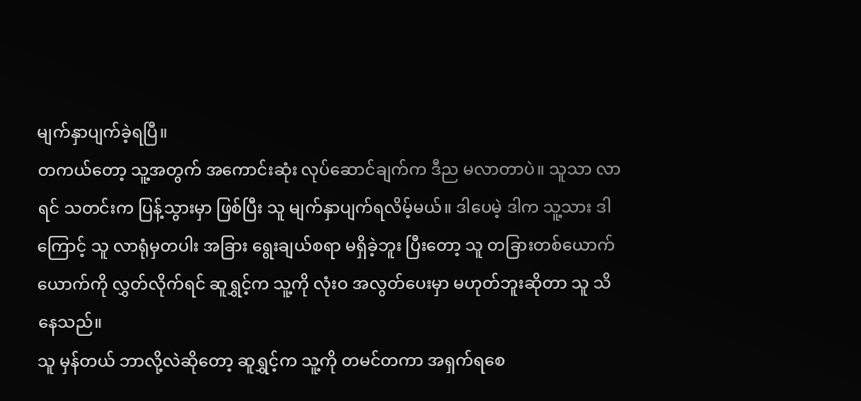မျက်နှာပျက်ခဲ့ရပြီ။
တကယ်တော့ သူ့အတွက် အကောင်းဆုံး လုပ်ဆောင်ချက်က ဒီည မလာတာပဲ။ သူသာ လာရင် သတင်းက ပြန့်သွားမှာ ဖြစ်ပြီး သူ မျက်နှာပျက်ရလိမ့်မယ်။ ဒါပေမဲ့ ဒါက သူ့သား ဒါကြောင့် သူ လာရုံမှတပါး အခြား ရွေးချယ်စရာ မရှိခဲ့ဘူး ပြီးတော့ သူ တခြားတစ်ယောက်ယောက်ကို လွှတ်လိုက်ရင် ဆူရွှင့်က သူ့ကို လုံးဝ အလွတ်ပေးမှာ မဟုတ်ဘူးဆိုတာ သူ သိနေသည်။
သူ မှန်တယ် ဘာလို့လဲဆိုတော့ ဆူရွှင့်က သူ့ကို တမင်တကာ အရှက်ရစေ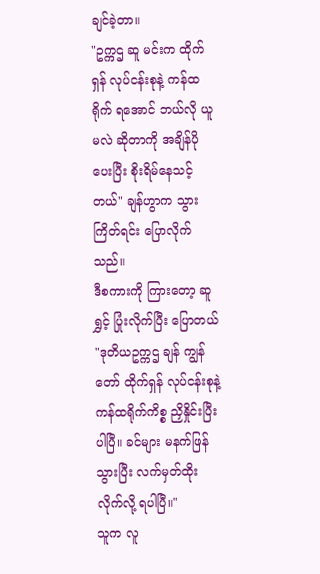ချင်ခဲ့တာ။
"ဥက္ကဌ ဆူ မင်းက ထိုက်ရှန် လုပ်ငန်းစုနဲ့ ကန်ထရိုက် ရအောင် ဘယ်လို ယူမလဲ ဆိုတာကို အချိန်ပိုပေးပြီး စိုးရိမ်နေသင့်တယ်" ချန်ဟွာက သွားကြိတ်ရင်း ပြောလိုက်သည်။
ဒီစကားကို ကြားတော့ ဆူရွှင့် ပြုံးလိုက်ပြီး ပြောတယ် "ဒုတိယဥက္ကဌ ချန် ကျွန်တော် ထိုက်ရှန် လုပ်ငန်းစုနဲ့ ကန်ထရိုက်ကိစ္စ ညှိနှိုင်းပြီးပါပြီ။ ခင်များ မနက်ဖြန် သွားပြီး လက်မှတ်ထိုးလိုက်လို့ ရပါပြီ။"
သူက လူ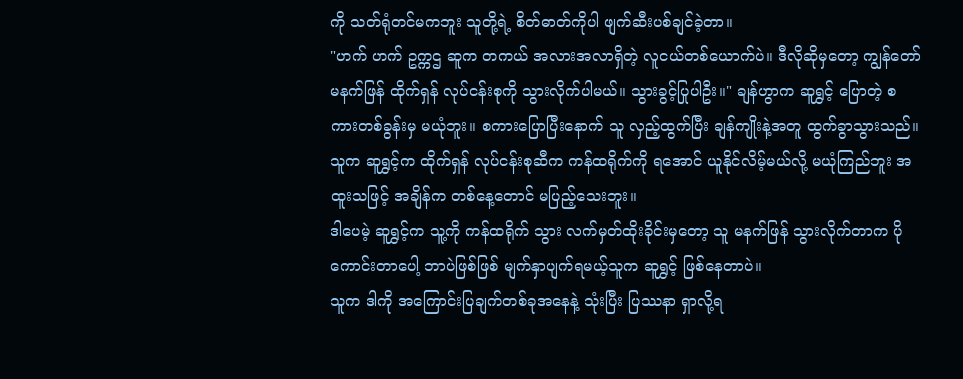ကို သတ်ရုံတင်မကဘူး သူတို့ရဲ့ စိတ်ဓာတ်ကိုပါ ဖျက်ဆီးပစ်ချင်ခဲ့တာ။
"ဟက် ဟက် ဥက္ကဌ ဆူက တကယ် အလားအလာရှိတဲ့ လူငယ်တစ်ယောက်ပဲ။ ဒီလိုဆိုမှတော့ ကျွန်တော် မနက်ဖြန် ထိုက်ရှန် လုပ်ငန်းစုကို သွားလိုက်ပါမယ်။ သွားခွင့်ပြုပါဦး။" ချန်ဟွာက ဆူရွှင့် ပြောတဲ့ စကားတစ်ခွန်းမှ မယုံဘူး။ စကားပြောပြီးနောက် သူ လှည့်ထွက်ပြီး ချန်ကျိုးနဲ့အတူ ထွက်ခွာသွားသည်။
သူက ဆူရွှင့်က ထိုက်ရှန် လုပ်ငန်းစုဆီက ကန်ထရိုက်ကို ရအောင် ယူနိုင်လိမ့်မယ်လို့ မယုံကြည်ဘူး အထူးသဖြင့် အချိန်က တစ်နေ့တောင် မပြည့်သေးဘူး။
ဒါပေမဲ့ ဆူရွှင့်က သူ့ကို ကန်ထရိုက် သွား လက်မှတ်ထိုးခိုင်းမှတော့ သူ မနက်ဖြန် သွားလိုက်တာက ပိုကောင်းတာပေါ့ ဘာပဲဖြစ်ဖြစ် မျက်နှာပျက်ရမယ့်သူက ဆူရွှင့် ဖြစ်နေတာပဲ။
သူက ဒါကို အကြောင်းပြချက်တစ်ခုအနေနဲ့ သုံးပြီး ပြဿနာ ရှာလို့ရ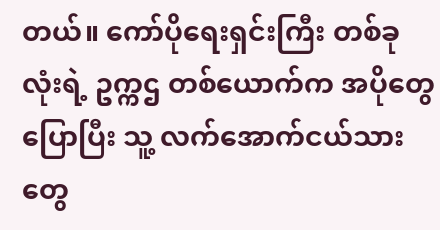တယ်။ ကော်ပိုရေးရှင်းကြီး တစ်ခုလုံးရဲ့ ဥက္ကဌ တစ်ယောက်က အပိုတွေ ပြောပြီး သူ့ လက်အောက်ငယ်သားတွေ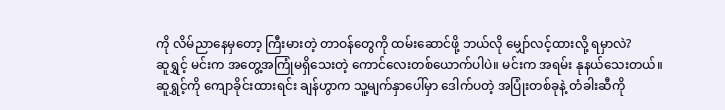ကို လိမ်ညာနေမှတော့ ကြီးမားတဲ့ တာဝန်တွေကို ထမ်းဆောင်ဖို့ ဘယ်လို မျှော်လင့်ထားလို့ ရမှာလဲ?
ဆူရွှင့် မင်းက အတွေ့အကြုံမရှိသေးတဲ့ ကောင်လေးတစ်ယောက်ပါပဲ။ မင်းက အရမ်း နုနယ်သေးတယ်။
ဆူရွှင့်ကို ကျောခိုင်းထားရင်း ချန်ဟွာက သူ့မျက်နှာပေါ်မှာ ဒေါက်ပတဲ့ အပြုံးတစ်ခုနဲ့ တံခါးဆီကို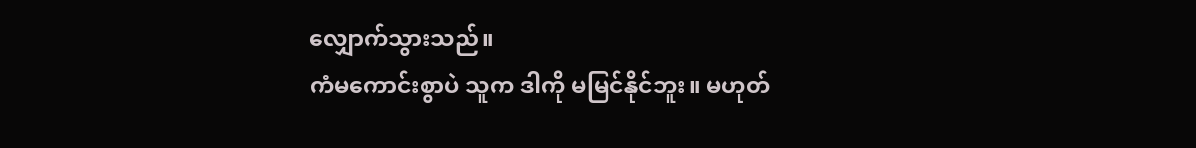လျှောက်သွားသည်။
ကံမကောင်းစွာပဲ သူက ဒါကို မမြင်နိုင်ဘူး။ မဟုတ်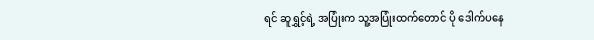ရင် ဆူရွှင့်ရဲ့ အပြုံးက သူ့အပြုံးထက်တောင် ပို ဒေါက်ပနေ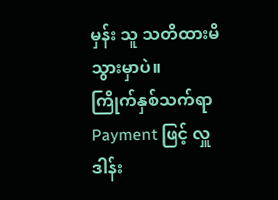မှန်း သူ သတိထားမိသွားမှာပဲ။
ကြိုက်နှစ်သက်ရာ Payment ဖြင့် လှူဒါန်း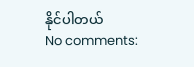နိုင်ပါတယ်
No comments: